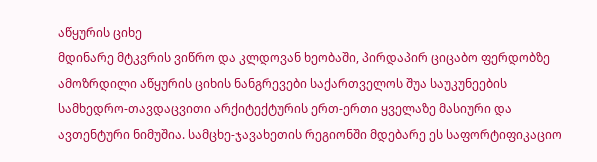აწყურის ციხე
მდინარე მტკვრის ვიწრო და კლდოვან ხეობაში, პირდაპირ ციცაბო ფერდობზე ამოზრდილი აწყურის ციხის ნანგრევები საქართველოს შუა საუკუნეების სამხედრო-თავდაცვითი არქიტექტურის ერთ-ერთი ყველაზე მასიური და ავთენტური ნიმუშია. სამცხე-ჯავახეთის რეგიონში მდებარე ეს საფორტიფიკაციო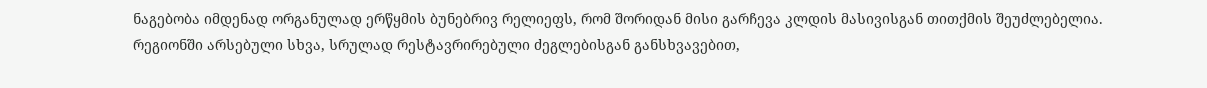ნაგებობა იმდენად ორგანულად ერწყმის ბუნებრივ რელიეფს, რომ შორიდან მისი გარჩევა კლდის მასივისგან თითქმის შეუძლებელია. რეგიონში არსებული სხვა, სრულად რესტავრირებული ძეგლებისგან განსხვავებით,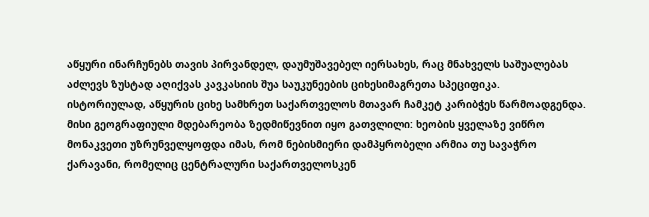აწყური ინარჩუნებს თავის პირვანდელ, დაუმუშავებელ იერსახეს, რაც მნახველს საშუალებას აძლევს ზუსტად აღიქვას კავკასიის შუა საუკუნეების ციხესიმაგრეთა სპეციფიკა.
ისტორიულად, აწყურის ციხე სამხრეთ საქართველოს მთავარ ჩამკეტ კარიბჭეს წარმოადგენდა. მისი გეოგრაფიული მდებარეობა ზედმიწევნით იყო გათვლილი: ხეობის ყველაზე ვიწრო მონაკვეთი უზრუნველყოფდა იმას, რომ ნებისმიერი დამპყრობელი არმია თუ სავაჭრო ქარავანი, რომელიც ცენტრალური საქართველოსკენ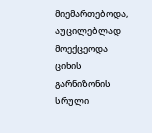მიემართებოდა, აუცილებლად მოექცეოდა ციხის გარნიზონის სრული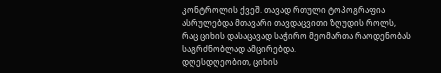კონტროლის ქვეშ. თავად რთული ტოპოგრაფია ასრულებდა მთავარი თავდაცვითი ზღუდის როლს, რაც ციხის დასაცავად საჭირო მეომართა რაოდენობას საგრძნობლად ამცირებდა.
დღესდღეობით, ციხის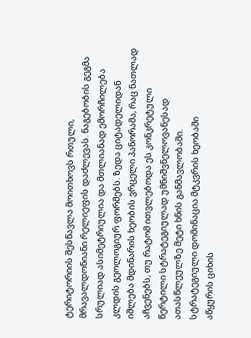ტერიტორიის შესწავლა მოითხოვს რთული, მრავალდონიანი რელიეფის დაძლევას. ნაგებობის გეგმა სრულიად ასიმეტრიულია და მთლიანად ემორჩილება კლდის გეოლოგიურ ფორმებს. ზედა ციტადელიდან იშლება მდინარის ხეობის ვრცელი პანორამა, რაც ნათლად აჩვენებს, თუ რატომ ითვლებოდა ეს კონკრეტული წერტილი სტრატეგიულად უმნიშვნელოვანესად ათასწლეულზე მეტი ხნის განმავლობაში.
სტრატეგიული დომინაცია მტკვრის ხეობაში
აწყურის ციხის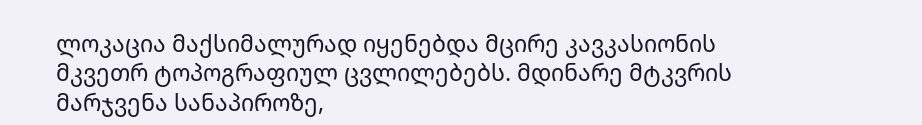ლოკაცია მაქსიმალურად იყენებდა მცირე კავკასიონის მკვეთრ ტოპოგრაფიულ ცვლილებებს. მდინარე მტკვრის მარჯვენა სანაპიროზე,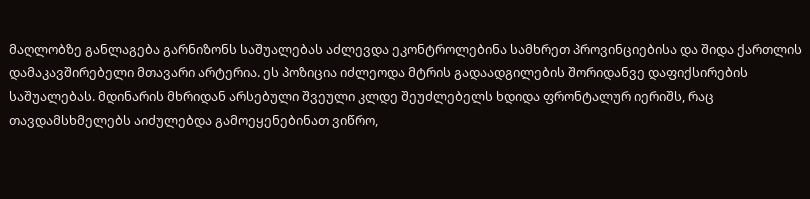მაღლობზე განლაგება გარნიზონს საშუალებას აძლევდა ეკონტროლებინა სამხრეთ პროვინციებისა და შიდა ქართლის დამაკავშირებელი მთავარი არტერია. ეს პოზიცია იძლეოდა მტრის გადაადგილების შორიდანვე დაფიქსირების საშუალებას. მდინარის მხრიდან არსებული შვეული კლდე შეუძლებელს ხდიდა ფრონტალურ იერიშს, რაც თავდამსხმელებს აიძულებდა გამოეყენებინათ ვიწრო,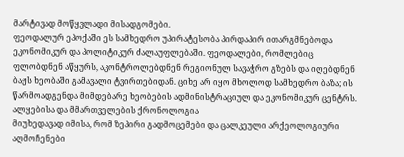მარტივად მოწყვლადი მისადგომები.
ფეოდალურ ეპოქაში ეს სამხედრო უპირატესობა პირდაპირ ითარგმნებოდა ეკონომიკურ და პოლიტიკურ ძალაუფლებაში. ფეოდალები, რომლებიც ფლობდნენ აწყურს, აკონტროლებდნენ რეგიონულ სავაჭრო გზებს და იღებდნენ ბაჟს ხეობაში გამავალი ტვირთებიდან. ციხე არ იყო მხოლოდ სამხედრო ბაზა; ის წარმოადგენდა მიმდებარე ხეობების ადმინისტრაციულ და ეკონომიკურ ცენტრს.
ალყებისა და მმართველების ქრონოლოგია
მიუხედავად იმისა, რომ ზეპირი გადმოცემები და ცალკეული არქეოლოგიური აღმოჩენები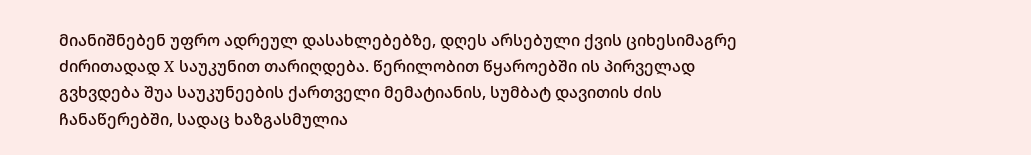მიანიშნებენ უფრო ადრეულ დასახლებებზე, დღეს არსებული ქვის ციხესიმაგრე ძირითადად X საუკუნით თარიღდება. წერილობით წყაროებში ის პირველად გვხვდება შუა საუკუნეების ქართველი მემატიანის, სუმბატ დავითის ძის ჩანაწერებში, სადაც ხაზგასმულია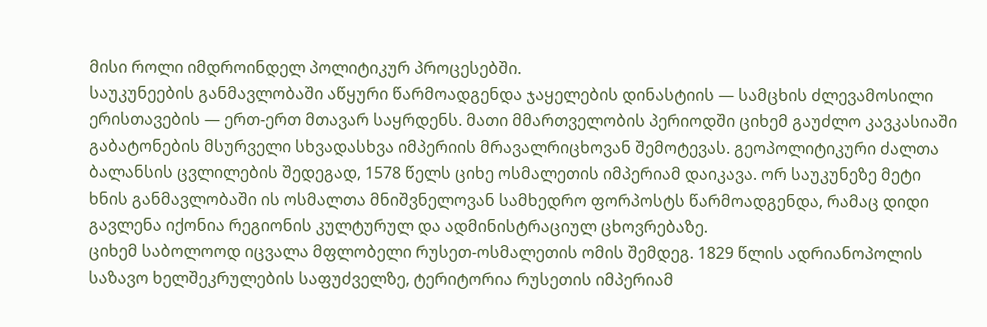მისი როლი იმდროინდელ პოლიტიკურ პროცესებში.
საუკუნეების განმავლობაში აწყური წარმოადგენდა ჯაყელების დინასტიის — სამცხის ძლევამოსილი ერისთავების — ერთ-ერთ მთავარ საყრდენს. მათი მმართველობის პერიოდში ციხემ გაუძლო კავკასიაში გაბატონების მსურველი სხვადასხვა იმპერიის მრავალრიცხოვან შემოტევას. გეოპოლიტიკური ძალთა ბალანსის ცვლილების შედეგად, 1578 წელს ციხე ოსმალეთის იმპერიამ დაიკავა. ორ საუკუნეზე მეტი ხნის განმავლობაში ის ოსმალთა მნიშვნელოვან სამხედრო ფორპოსტს წარმოადგენდა, რამაც დიდი გავლენა იქონია რეგიონის კულტურულ და ადმინისტრაციულ ცხოვრებაზე.
ციხემ საბოლოოდ იცვალა მფლობელი რუსეთ-ოსმალეთის ომის შემდეგ. 1829 წლის ადრიანოპოლის საზავო ხელშეკრულების საფუძველზე, ტერიტორია რუსეთის იმპერიამ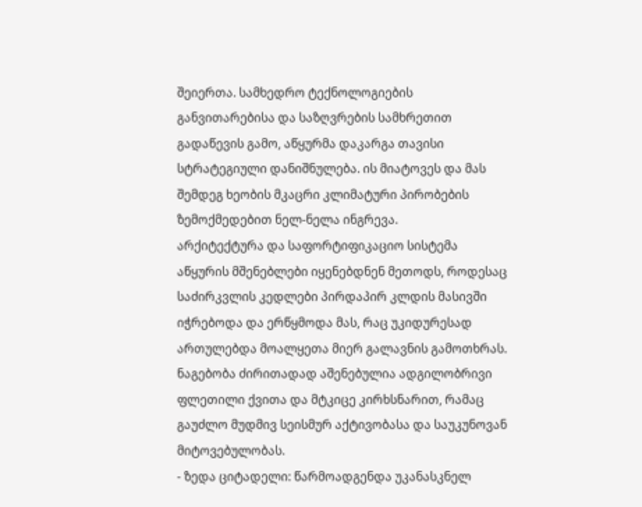შეიერთა. სამხედრო ტექნოლოგიების განვითარებისა და საზღვრების სამხრეთით გადაწევის გამო, აწყურმა დაკარგა თავისი სტრატეგიული დანიშნულება. ის მიატოვეს და მას შემდეგ ხეობის მკაცრი კლიმატური პირობების ზემოქმედებით ნელ-ნელა ინგრევა.
არქიტექტურა და საფორტიფიკაციო სისტემა
აწყურის მშენებლები იყენებდნენ მეთოდს, როდესაც საძირკვლის კედლები პირდაპირ კლდის მასივში იჭრებოდა და ერწყმოდა მას, რაც უკიდურესად ართულებდა მოალყეთა მიერ გალავნის გამოთხრას. ნაგებობა ძირითადად აშენებულია ადგილობრივი ფლეთილი ქვითა და მტკიცე კირხსნარით, რამაც გაუძლო მუდმივ სეისმურ აქტივობასა და საუკუნოვან მიტოვებულობას.
- ზედა ციტადელი: წარმოადგენდა უკანასკნელ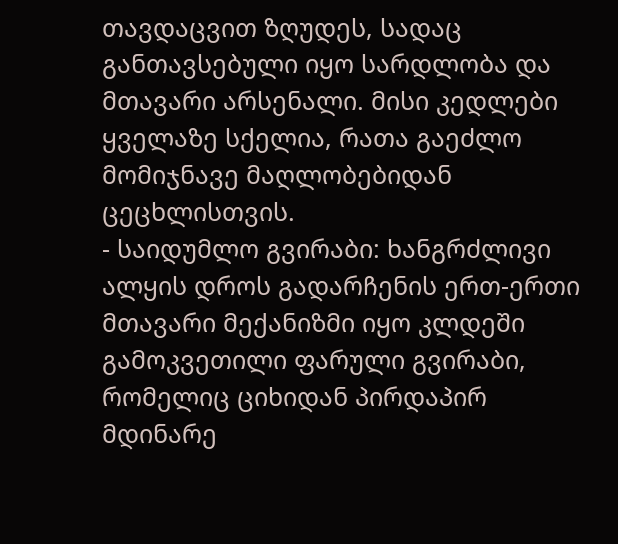თავდაცვით ზღუდეს, სადაც განთავსებული იყო სარდლობა და მთავარი არსენალი. მისი კედლები ყველაზე სქელია, რათა გაეძლო მომიჯნავე მაღლობებიდან ცეცხლისთვის.
- საიდუმლო გვირაბი: ხანგრძლივი ალყის დროს გადარჩენის ერთ-ერთი მთავარი მექანიზმი იყო კლდეში გამოკვეთილი ფარული გვირაბი, რომელიც ციხიდან პირდაპირ მდინარე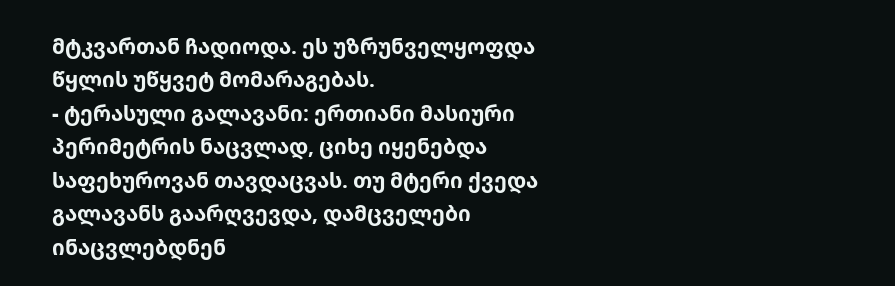მტკვართან ჩადიოდა. ეს უზრუნველყოფდა წყლის უწყვეტ მომარაგებას.
- ტერასული გალავანი: ერთიანი მასიური პერიმეტრის ნაცვლად, ციხე იყენებდა საფეხუროვან თავდაცვას. თუ მტერი ქვედა გალავანს გაარღვევდა, დამცველები ინაცვლებდნენ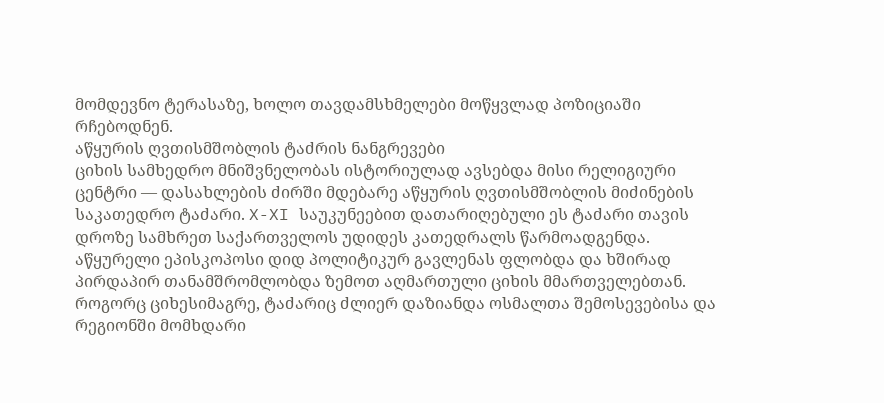მომდევნო ტერასაზე, ხოლო თავდამსხმელები მოწყვლად პოზიციაში რჩებოდნენ.
აწყურის ღვთისმშობლის ტაძრის ნანგრევები
ციხის სამხედრო მნიშვნელობას ისტორიულად ავსებდა მისი რელიგიური ცენტრი — დასახლების ძირში მდებარე აწყურის ღვთისმშობლის მიძინების საკათედრო ტაძარი. X-XI საუკუნეებით დათარიღებული ეს ტაძარი თავის დროზე სამხრეთ საქართველოს უდიდეს კათედრალს წარმოადგენდა. აწყურელი ეპისკოპოსი დიდ პოლიტიკურ გავლენას ფლობდა და ხშირად პირდაპირ თანამშრომლობდა ზემოთ აღმართული ციხის მმართველებთან.
როგორც ციხესიმაგრე, ტაძარიც ძლიერ დაზიანდა ოსმალთა შემოსევებისა და რეგიონში მომხდარი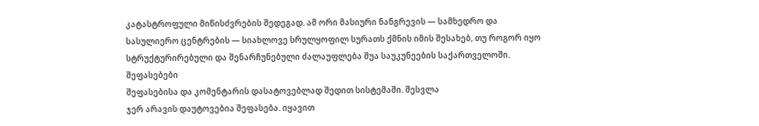კატასტროფული მიწისძვრების შედეგად. ამ ორი მასიური ნანგრევის — სამხედრო და სასულიერო ცენტრების — სიახლოვე სრულყოფილ სურათს ქმნის იმის შესახებ, თუ როგორ იყო სტრუქტურირებული და შენარჩუნებული ძალაუფლება შუა საუკუნეების საქართველოში.
შეფასებები
შეფასებისა და კომენტარის დასატოვებლად შედით სისტემაში. შესვლა
ჯერ არავის დაუტოვებია შეფასება. იყავით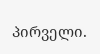პირველი.